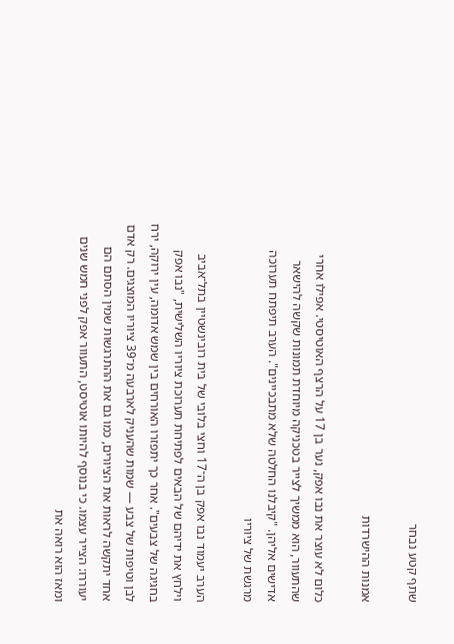שתף קטע נבחר

אמנות ההישרדות

כלום לא עוצר את נבו אפק, נער בן 17 על הרצף האוטיסטי. אפילו אחרי שהתעוור, הוא ממשיך לצייר בטכניקה מיוחדת תמונות שקשה להישאר אדישים אליהן. "קיבלנו החלטה שלא מתבכיינים". הערב תיפתח תערוכה מרגשת של ציוריו

הערב יעמוד נבו אפק בן ה־17 וחצי בלובי של בית רובינשטיין בתל־אביב וילחץ את ידיהם של הבאים לפתיחת תערוכת ציוריו השלישית, "נבו אפק בחגיגה של צבעים". אחר כך יתפזרו האורחים בין שמש אדומה, עין ירוקה, ירח לבן וטיפות של צבע — שמות שהעניק לארבעה מ־39 ציוריו המוצגים. רק אדם אחד יתקשה לראות את הציורים, כמו גם את ההתרגשות שמין הסתם הם יעוררו: הצייר עצמו. כי בנוסף להיותו אוטיסט, התעוור אפק לפני חמש שנים ומאז הוא רואה את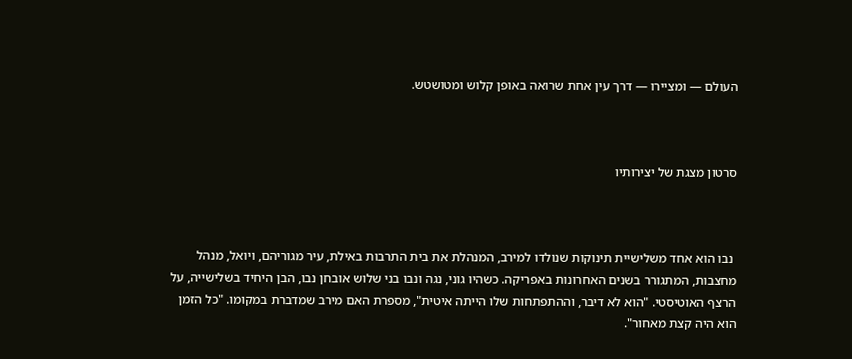העולם — ומציירו — דרך עין אחת שרואה באופן קלוש ומטושטש.



סרטון מצגת של יצירותיו



 נבו הוא אחד משלישיית תינוקות שנולדו למירב, המנהלת את בית התרבות באילת, עיר מגוריהם, ויואל, מנהל מחצבות, המתגורר בשנים האחרונות באפריקה. כשהיו גוני, נגה ונבו בני שלוש אובחן נבו, הבן היחיד בשלישייה, על הרצף האוטיסטי. "הוא לא דיבר, וההתפתחות שלו הייתה איטית", מספרת האם מירב שמדברת במקומו. "כל הזמן הוא היה קצת מאחור".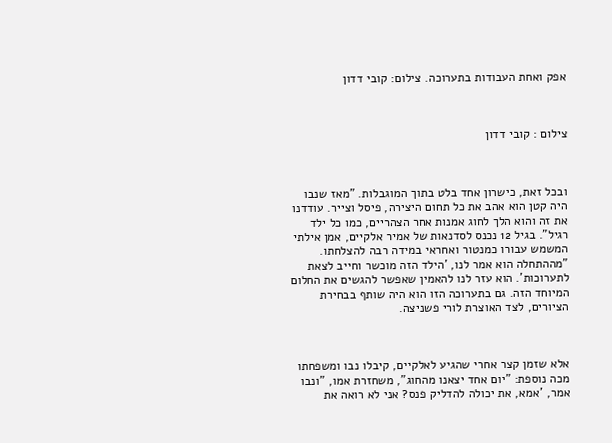אפק ואחת העבודות בתערוכה. צילום: קובי דדון



צילום : קובי דדון



ובכל זאת, כישרון אחד בלט בתוך המוגבלות. "מאז שנבו היה קטן הוא אהב את כל תחום היצירה, פיסל וצייר. עודדנו את זה והוא הלך לחוג אמנות אחר הצהריים, כמו כל ילד רגיל". בגיל 12 נכנס לסדנאות של אמיר אלקיים, אמן אילתי המשמש עבורו כמנטור ואחראי במידה רבה להצלחתו. "מההתחלה הוא אמר לנו, 'הילד הזה מוכשר וחייב לצאת לתערוכות'. הוא עזר לנו להאמין שאפשר להגשים את החלום המיוחד הזה. גם בתערוכה הזו הוא היה שותף בבחירת הציורים, לצד האוצרת לורי פשניצה.



אלא שזמן קצר אחרי שהגיע לאלקיים, קיבלו נבו ומשפחתו מכה נוספת: "יום אחד יצאנו מהחוג", משחזרת אמו, "ונבו אמר, 'אמא, את יכולה להדליק פנס? אני לא רואה את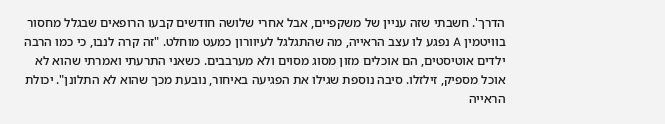הדרך'. חשבתי שזה עניין של משקפיים, אבל אחרי שלושה חודשים קבעו הרופאים שבגלל מחסור בוויטמין A נפגע לו עצב הראייה, מה שהתגלגל לעיוורון כמעט מוחלט. "זה קרה לנבו, כי כמו הרבה ילדים אוטיסטים, הם אוכלים מזון מסוג מסוים ולא מערבבים. כשאני התרעתי ואמרתי שהוא לא אוכל מספיק, זילזלו. סיבה נוספת שגילו את הפגיעה באיחור, נובעת מכך שהוא לא התלונן". יכולת הראייה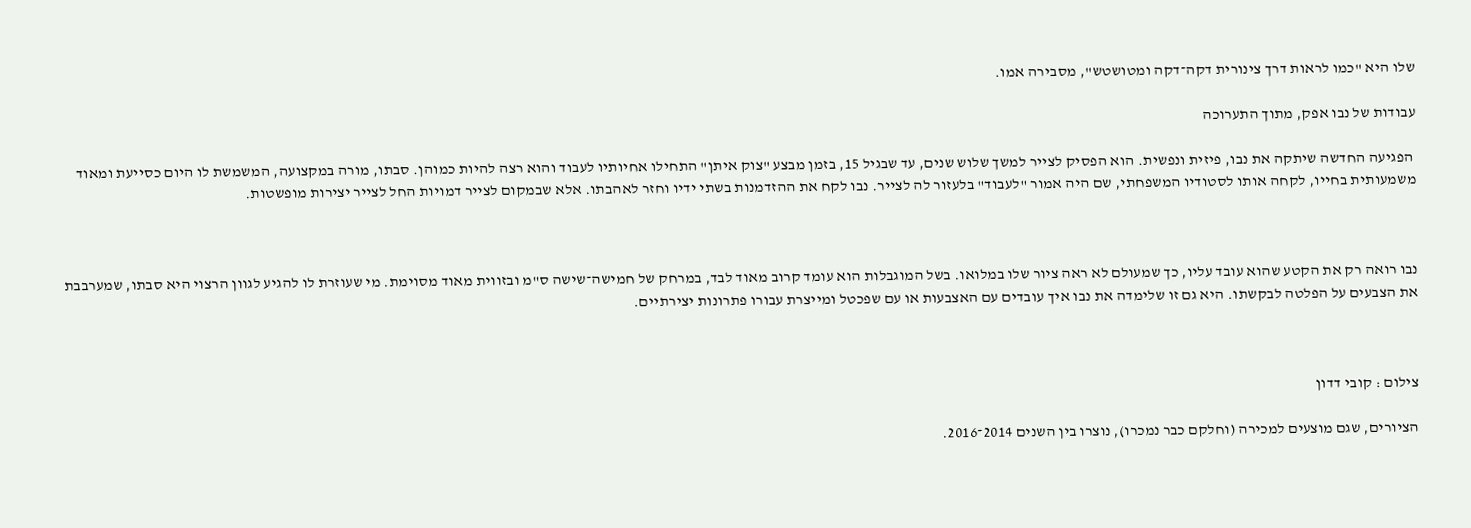שלו היא "כמו לראות דרך צינורית דקה־דקה ומטושטש", מסבירה אמו.

עבודות של נבו אפק, מתוך התערוכה

 הפגיעה החדשה שיתקה את נבו, פיזית ונפשית. הוא הפסיק לצייר למשך שלוש שנים, עד שבגיל 15, בזמן מבצע "צוק איתן" התחילו אחיותיו לעבוד והוא רצה להיות כמוהן. סבתו, מורה במקצועה, המשמשת לו היום כסייעת ומאוד משמעותית בחייו, לקחה אותו לסטודיו המשפחתי, שם היה אמור "לעבוד" בלעזור לה לצייר. נבו לקח את ההזדמנות בשתי ידיו וחזר לאהבתו. אלא שבמקום לצייר דמויות החל לצייר יצירות מופשטות.



נבו רואה רק את הקטע שהוא עובד עליו, כך שמעולם לא ראה ציור שלו במלואו. בשל המוגבלות הוא עומד קרוב מאוד לבד, במרחק של חמישה־שישה ס"מ ובזווית מאוד מסוימת. מי שעוזרת לו להגיע לגוון הרצוי היא סבתו, שמערבבת את הצבעים על הפלטה לבקשתו. היא גם זו שלימדה את נבו איך עובדים עם האצבעות או עם שפכטל ומייצרת עבורו פתרונות יצירתיים.



צילום : קובי דדון

הציורים, שגם מוצעים למכירה (וחלקם כבר נמכרו), נוצרו בין השנים 2014־2016.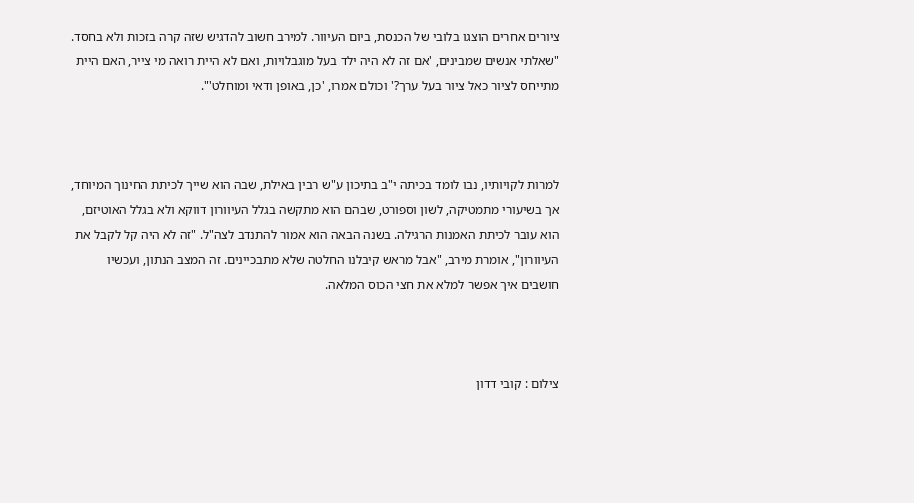ציורים אחרים הוצגו בלובי של הכנסת, ביום העיוור. למירב חשוב להדגיש שזה קרה בזכות ולא בחסד. "שאלתי אנשים שמבינים, 'אם זה לא היה ילד בעל מוגבלויות, ואם לא היית רואה מי צייר, האם היית מתייחס לציור כאל ציור בעל ערך?' וכולם אמרו, 'כן, באופן ודאי ומוחלט'".



למרות לקויותיו, נבו לומד בכיתה י"ב בתיכון ע"ש רבין באילת, שבה הוא שייך לכיתת החינוך המיוחד, אך בשיעורי מתמטיקה, לשון וספורט, שבהם הוא מתקשה בגלל העיוורון דווקא ולא בגלל האוטיזם, הוא עובר לכיתת האמנות הרגילה. בשנה הבאה הוא אמור להתנדב לצה"ל. "זה לא היה קל לקבל את העיוורון", אומרת מירב, "אבל מראש קיבלנו החלטה שלא מתבכיינים. זה המצב הנתון, ועכשיו חושבים איך אפשר למלא את חצי הכוס המלאה.



צילום : קובי דדון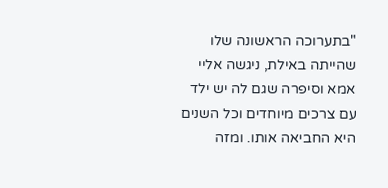"בתערוכה הראשונה שלו שהייתה באילת, ניגשה אליי אמא וסיפרה שגם לה יש ילד עם צרכים מיוחדים וכל השנים היא החביאה אותו. ומזה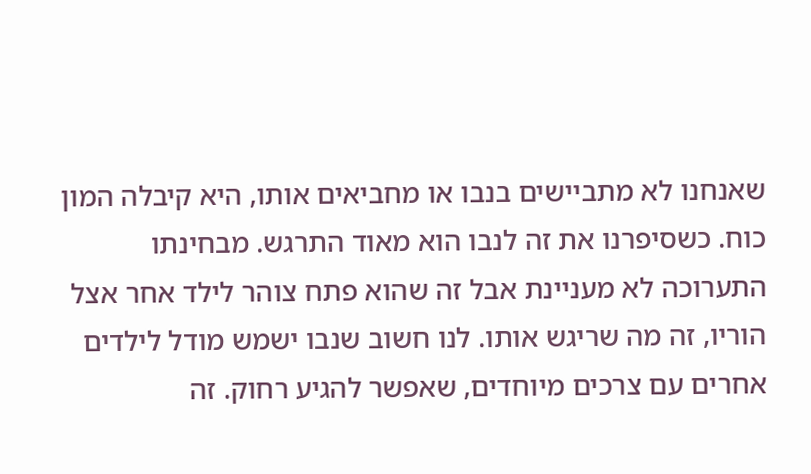שאנחנו לא מתביישים בנבו או מחביאים אותו, היא קיבלה המון כוח. כשסיפרנו את זה לנבו הוא מאוד התרגש. מבחינתו התערוכה לא מעניינת אבל זה שהוא פתח צוהר לילד אחר אצל הוריו, זה מה שריגש אותו. לנו חשוב שנבו ישמש מודל לילדים אחרים עם צרכים מיוחדים, שאפשר להגיע רחוק. זה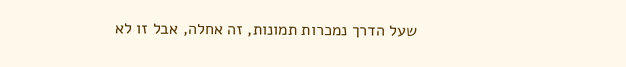שעל הדרך נמכרות תמונות, זה אחלה, אבל זו לא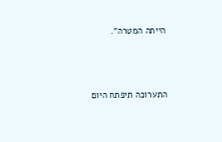הייתה המטרה".





התערוכה תיפתח היום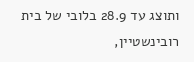ותוצג עד 28.9 בלובי של בית רובינשטיין,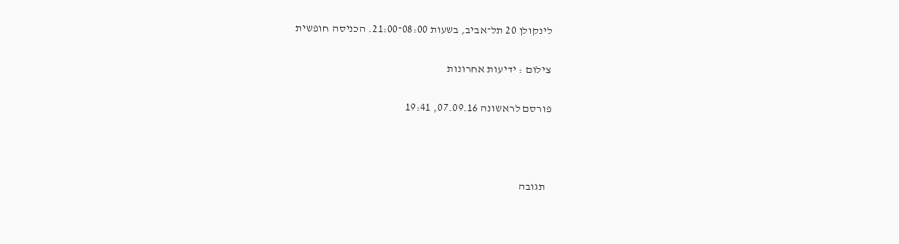לינקולן 20 תל־אביב, בשעות 08:00־21:00. הכניסה חופשית

צילום : ידיעות אחרונות

פורסם לראשונה 07.09.16, 19:41



  תגובה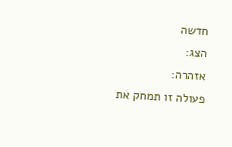חדשה
הצג:
אזהרה:
פעולה זו תמחק את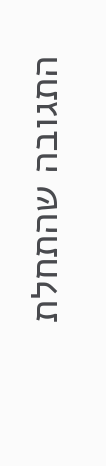התגובה שהתחלת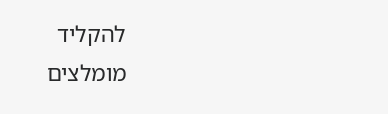להקליד
מומלצים